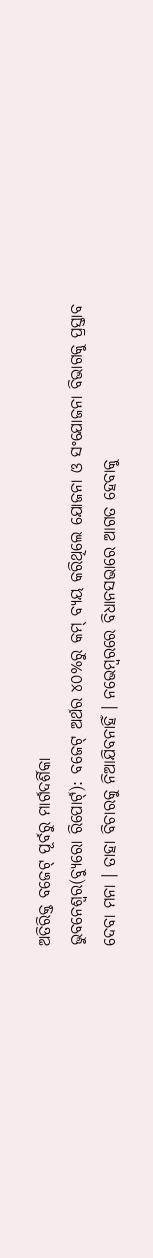ଅତିରିକ୍ତ ବଜେଟ୍ ପୂର୍ବରୁ ମାର୍ଗଦର୍ଶିକା
ଭୁବନେଶ୍ୱର(ବ୍ୟୁରୋ ରିପୋର୍ଟ୍): ବଜେଟ୍ ଅର୍ଥର ୪୦%ରୁ କମ୍ ବ୍ୟୟ କରିଥିଲେ ଯୋଜନା ଓ ସଂଯୋଜନା ବିଭାଗକୁ ପ୍ରସ୍ତାବ ଦେବା ମନା । ତାହା ବିଚାରକୁ ନିଆଯିବନାହିଁ । ନଭେମ୍ବରରେ ବିଧାନସଭାରେ ଆଗତ ହେବାକୁ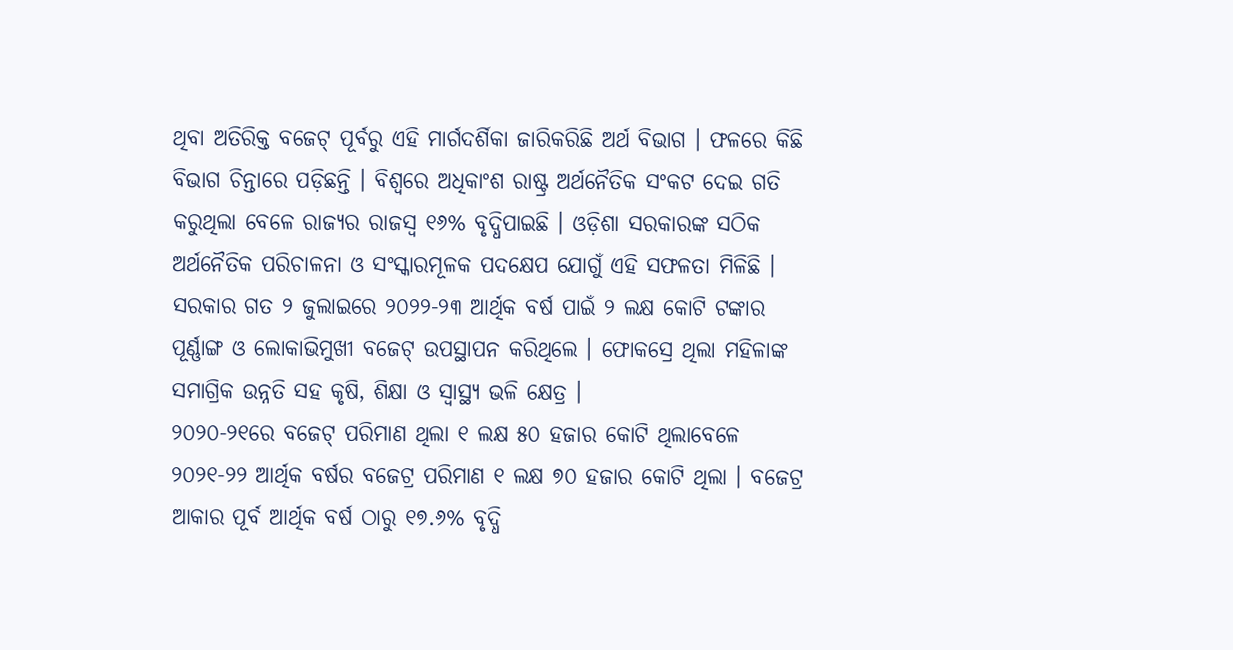ଥିବା ଅତିରିକ୍ତ ବଜେଟ୍ ପୂର୍ବରୁ ଏହି ମାର୍ଗଦର୍ଶିକା ଜାରିକରିଛି ଅର୍ଥ ବିଭାଗ । ଫଳରେ କିଛି ବିଭାଗ ଚିନ୍ତାରେ ପଡ଼ିଛନ୍ତି । ବିଶ୍ୱରେ ଅଧିକାଂଶ ରାଷ୍ଟ୍ର ଅର୍ଥନୈତିକ ସଂକଟ ଦେଇ ଗତି କରୁଥିଲା ବେଳେ ରାଜ୍ୟର ରାଜସ୍ୱ ୧୬% ବୃଦ୍ଧିପାଇଛି । ଓଡ଼ିଶା ସରକାରଙ୍କ ସଠିକ ଅର୍ଥନୈତିକ ପରିଚାଳନା ଓ ସଂସ୍କାରମୂଳକ ପଦକ୍ଷେପ ଯୋଗୁଁ ଏହି ସଫଳତା ମିଳିଛି । ସରକାର ଗତ ୨ ଜୁଲାଇରେ ୨୦୨୨-୨୩ ଆର୍ଥିକ ବର୍ଷ ପାଇଁ ୨ ଲକ୍ଷ କୋଟି ଟଙ୍କାର ପୂର୍ଣ୍ଣାଙ୍ଗ ଓ ଲୋକାଭିମୁଖୀ ବଜେଟ୍ ଉପସ୍ଥାପନ କରିଥିଲେ । ଫୋକସ୍ରେ ଥିଲା ମହିଳାଙ୍କ ସମାଗ୍ରିକ ଉନ୍ନତି ସହ କୃଷି, ଶିକ୍ଷା ଓ ସ୍ୱାସ୍ଥ୍ୟ ଭଳି କ୍ଷେତ୍ର ।
୨୦୨୦-୨୧ରେ ବଜେଟ୍ ପରିମାଣ ଥିଲା ୧ ଲକ୍ଷ ୫୦ ହଜାର କୋଟି ଥିଲାବେଳେ ୨୦୨୧-୨୨ ଆର୍ଥିକ ବର୍ଷର ବଜେଟ୍ର ପରିମାଣ ୧ ଲକ୍ଷ ୭୦ ହଜାର କୋଟି ଥିଲା । ବଜେଟ୍ର ଆକାର ପୂର୍ବ ଆର୍ଥିକ ବର୍ଷ ଠାରୁ ୧୭.୬% ବୃଦ୍ଧି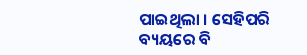ପାଇଥିଲା । ସେହିପରି ବ୍ୟୟରେ ବି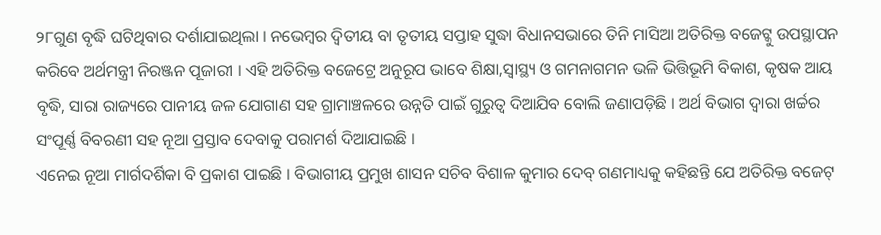୨୮ଗୁଣ ବୃଦ୍ଧି ଘଟିଥିବାର ଦର୍ଶାଯାଇଥିଲା । ନଭେମ୍ବର ଦ୍ୱିତୀୟ ବା ତୃତୀୟ ସପ୍ତାହ ସୁଦ୍ଧା ବିଧାନସଭାରେ ତିନି ମାସିଆ ଅତିରିକ୍ତ ବଜେଟ୍କୁ ଉପସ୍ଥାପନ କରିବେ ଅର୍ଥମନ୍ତ୍ରୀ ନିରଞ୍ଜନ ପୂଜାରୀ । ଏହି ଅତିରିକ୍ତ ବଜେଟ୍ରେ ଅନୁରୂପ ଭାବେ ଶିକ୍ଷା,ସ୍ୱାସ୍ଥ୍ୟ ଓ ଗମନାଗମନ ଭଳି ଭିତ୍ତିଭୂମି ବିକାଶ, କୃଷକ ଆୟ ବୃଦ୍ଧି, ସାରା ରାଜ୍ୟରେ ପାନୀୟ ଜଳ ଯୋଗାଣ ସହ ଗ୍ରାମାଞ୍ଚଳରେ ଉନ୍ନତି ପାଇଁ ଗୁରୁତ୍ୱ ଦିଆଯିବ ବୋଲି ଜଣାପଡ଼ିଛି । ଅର୍ଥ ବିଭାଗ ଦ୍ୱାରା ଖର୍ଚ୍ଚର ସଂପୂର୍ଣ୍ଣ ବିବରଣୀ ସହ ନୂଆ ପ୍ରସ୍ତାବ ଦେବାକୁ ପରାମର୍ଶ ଦିଆଯାଇଛି ।
ଏନେଇ ନୂଆ ମାର୍ଗଦର୍ଶିକା ବି ପ୍ରକାଶ ପାଇଛି । ବିଭାଗୀୟ ପ୍ରମୁଖ ଶାସନ ସଚିବ ବିଶାଳ କୁମାର ଦେବ୍ ଗଣମାଧ୍ୟକୁ କହିଛନ୍ତି ଯେ ଅତିରିକ୍ତ ବଜେଟ୍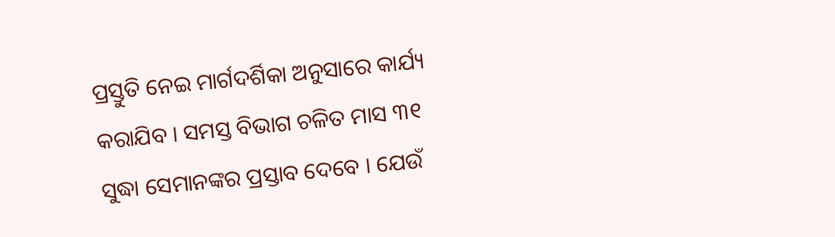ପ୍ରସ୍ତୁତି ନେଇ ମାର୍ଗଦର୍ଶିକା ଅନୁସାରେ କାର୍ଯ୍ୟ କରାଯିବ । ସମସ୍ତ ବିଭାଗ ଚଳିତ ମାସ ୩୧ ସୁଦ୍ଧା ସେମାନଙ୍କର ପ୍ରସ୍ତାବ ଦେବେ । ଯେଉଁ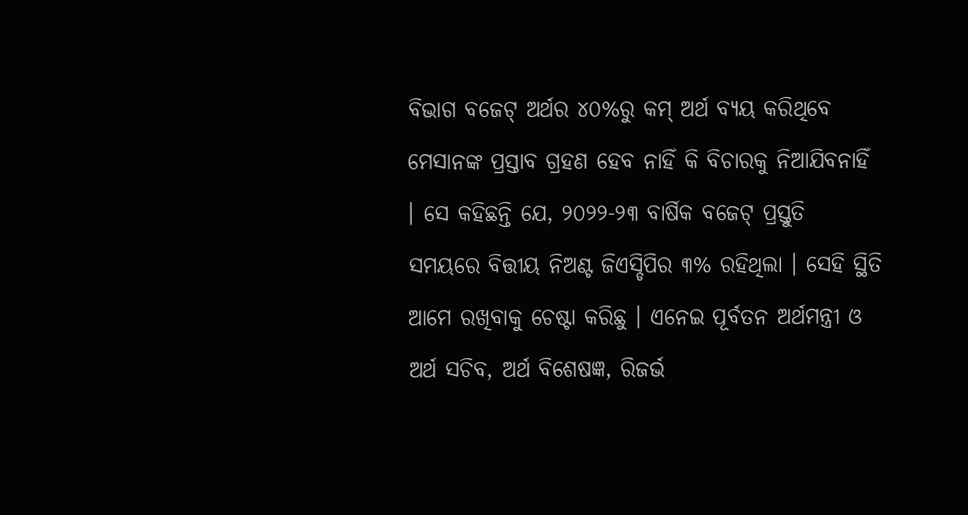ବିଭାଗ ବଜେଟ୍ ଅର୍ଥର ୪୦%ରୁ କମ୍ ଅର୍ଥ ବ୍ୟୟ କରିଥିବେ ମେସାନଙ୍କ ପ୍ରସ୍ତାବ ଗ୍ରହଣ ହେବ ନାହିଁ କି ବିଚାରକୁ ନିଆଯିବନାହିଁ । ସେ କହିଛନ୍ତି ଯେ, ୨୦୨୨-୨୩ ବାର୍ଷିକ ବଜେଟ୍ ପ୍ରସ୍ତୁତି ସମୟରେ ବିତ୍ତୀୟ ନିଅଣ୍ଟ ଜିଏସ୍ଡିପିର ୩% ରହିଥିଲା । ସେହି ସ୍ଥିତି ଆମେ ରଖିବାକୁ ଚେଷ୍ଟା କରିଛୁ । ଏନେଇ ପୂର୍ବତନ ଅର୍ଥମନ୍ତ୍ରୀ ଓ ଅର୍ଥ ସଚିବ, ଅର୍ଥ ବିଶେଷଜ୍ଞ, ରିଜର୍ଭ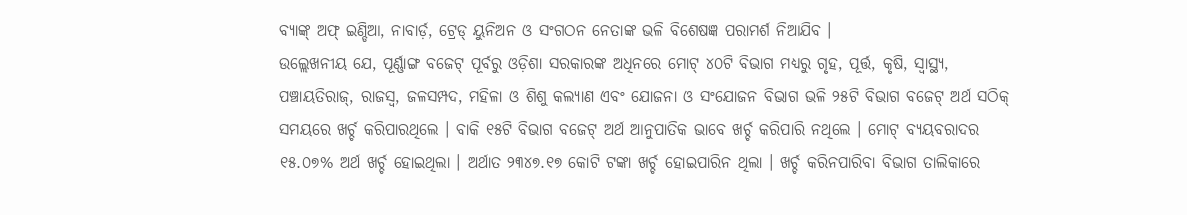ବ୍ୟାଙ୍କ୍ ଅଫ୍ ଇଣ୍ଡିଆ, ନାବାର୍ଡ଼, ଟ୍ରେଡ୍ ୟୁନିଅନ ଓ ସଂଗଠନ ନେତାଙ୍କ ଭଳି ବିଶେଷଜ୍ଞ ପରାମର୍ଶ ନିଆଯିବ ।
ଉଲ୍ଲେଖନୀୟ ଯେ, ପୂର୍ଣ୍ଣାଙ୍ଗ ବଜେଟ୍ ପୂର୍ବରୁ ଓଡ଼ିଶା ସରକାରଙ୍କ ଅଧିନରେ ମୋଟ୍ ୪୦ଟି ବିଭାଗ ମଧ୍ୟରୁ ଗୃହ, ପୂର୍ତ୍ତ, କୃଷି, ସ୍ୱାସ୍ଥ୍ୟ, ପଞ୍ଚାୟତିରାଜ୍, ରାଜସ୍ୱ, ଜଳସମ୍ପଦ, ମହିଳା ଓ ଶିଶୁ କଲ୍ୟାଣ ଏବଂ ଯୋଜନା ଓ ସଂଯୋଜନ ବିଭାଗ ଭଳି ୨୫ଟି ବିଭାଗ ବଜେଟ୍ ଅର୍ଥ ସଠିକ୍ ସମୟରେ ଖର୍ଚ୍ଚ କରିପାରଥିଲେ । ବାକି ୧୫ଟି ବିଭାଗ ବଜେଟ୍ ଅର୍ଥ ଆନୁପାତିକ ଭାବେ ଖର୍ଚ୍ଚ କରିପାରି ନଥିଲେ । ମୋଟ୍ ବ୍ୟୟବରାଦର ୧୫.୦୭% ଅର୍ଥ ଖର୍ଚ୍ଚ ହୋଇଥିଲା । ଅର୍ଥାତ ୨୩୪୭.୧୭ କୋଟି ଟଙ୍କା ଖର୍ଚ୍ଚ ହୋଇପାରିନ ଥିଲା । ଖର୍ଚ୍ଚ କରିନପାରିବା ବିଭାଗ ତାଲିକାରେ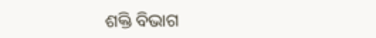ଶକ୍ତି ବିଭାଗ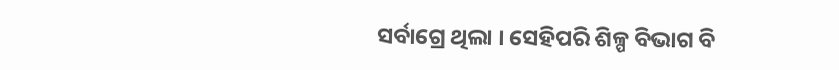ସର୍ବାଗ୍ରେ ଥିଲା । ସେହିପରି ଶିଳ୍ପ ବିଭାଗ ବି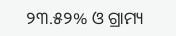୨୩.୫୨% ଓ ଗ୍ରାମ୍ୟ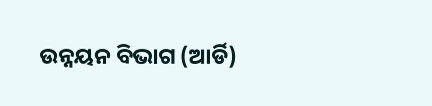ଉନ୍ନୟନ ବିଭାଗ (ଆର୍ଡି)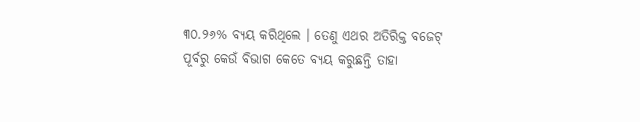୩୦.୨୬% ବ୍ୟୟ କରିଥିଲେ । ତେଣୁ ଏଥର ଅତିରିକ୍ତ ବଜେଟ୍ ପୂର୍ବରୁ କେଉଁ ବିଭାଗ କେତେ ବ୍ୟୟ କରୁଛନ୍ତି ତାହା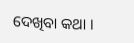ଦେଖିବା କଥା ।